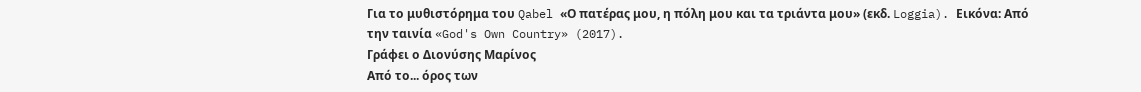Για το μυθιστόρημα του Qabel «Ο πατέρας μου, η πόλη μου και τα τριάντα μου» (εκδ. Loggia). Εικόνα: Από την ταινία «God's Own Country» (2017).
Γράφει ο Διονύσης Μαρίνος
Από το... όρος των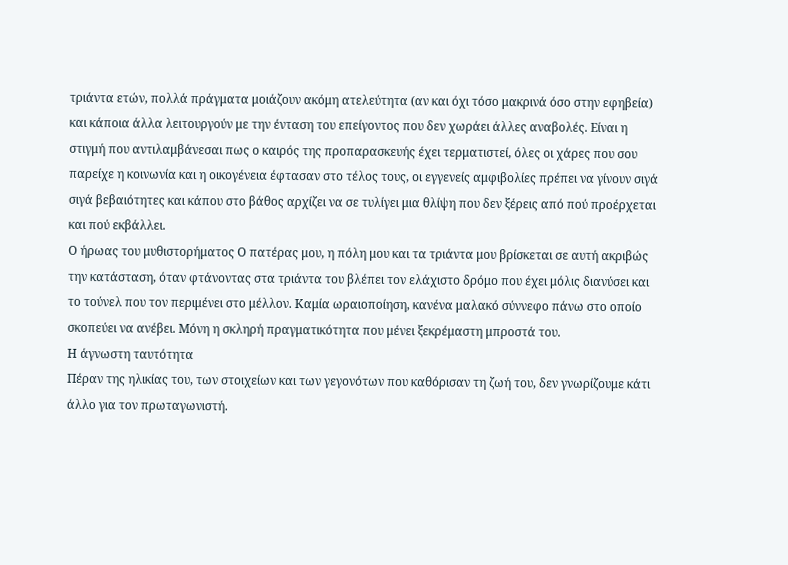τριάντα ετών, πολλά πράγματα μοιάζουν ακόμη ατελεύτητα (αν και όχι τόσο μακρινά όσο στην εφηβεία) και κάποια άλλα λειτουργούν με την ένταση του επείγοντος που δεν χωράει άλλες αναβολές. Είναι η στιγμή που αντιλαμβάνεσαι πως ο καιρός της προπαρασκευής έχει τερματιστεί, όλες οι χάρες που σου παρείχε η κοινωνία και η οικογένεια έφτασαν στο τέλος τους, οι εγγενείς αμφιβολίες πρέπει να γίνουν σιγά σιγά βεβαιότητες και κάπου στο βάθος αρχίζει να σε τυλίγει μια θλίψη που δεν ξέρεις από πού προέρχεται και πού εκβάλλει.
Ο ήρωας του μυθιστορήματος Ο πατέρας μου, η πόλη μου και τα τριάντα μου βρίσκεται σε αυτή ακριβώς την κατάσταση, όταν φτάνοντας στα τριάντα του βλέπει τον ελάχιστο δρόμο που έχει μόλις διανύσει και το τούνελ που τον περιμένει στο μέλλον. Καμία ωραιοποίηση, κανένα μαλακό σύννεφο πάνω στο οποίο σκοπεύει να ανέβει. Μόνη η σκληρή πραγματικότητα που μένει ξεκρέμαστη μπροστά του.
Η άγνωστη ταυτότητα
Πέραν της ηλικίας του, των στοιχείων και των γεγονότων που καθόρισαν τη ζωή του, δεν γνωρίζουμε κάτι άλλο για τον πρωταγωνιστή.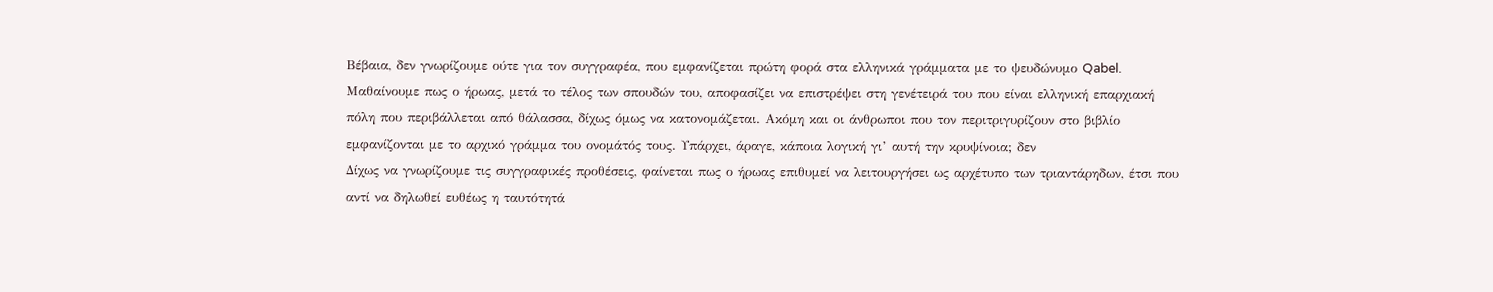Βέβαια, δεν γνωρίζουμε ούτε για τον συγγραφέα, που εμφανίζεται πρώτη φορά στα ελληνικά γράμματα με το ψευδώνυμο Qabel.
Μαθαίνουμε πως ο ήρωας, μετά το τέλος των σπουδών του, αποφασίζει να επιστρέψει στη γενέτειρά του που είναι ελληνική επαρχιακή πόλη που περιβάλλεται από θάλασσα, δίχως όμως να κατονομάζεται. Ακόμη και οι άνθρωποι που τον περιτριγυρίζουν στο βιβλίο εμφανίζονται με το αρχικό γράμμα του ονομάτός τους. Υπάρχει, άραγε, κάποια λογική γι’ αυτή την κρυψίνοια; δεν
Δίχως να γνωρίζουμε τις συγγραφικές προθέσεις, φαίνεται πως ο ήρωας επιθυμεί να λειτουργήσει ως αρχέτυπο των τριαντάρηδων, έτσι που αντί να δηλωθεί ευθέως η ταυτότητά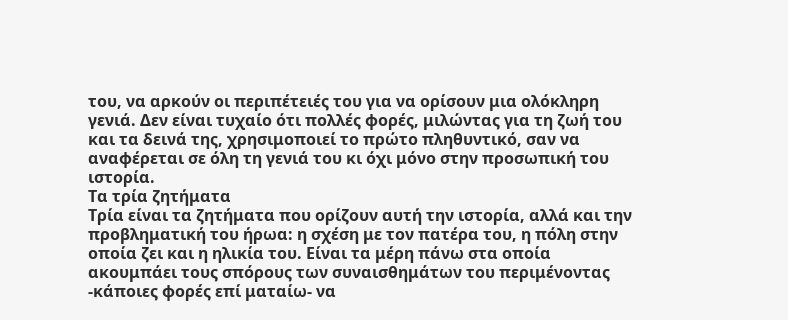του, να αρκούν οι περιπέτειές του για να ορίσουν μια ολόκληρη γενιά. Δεν είναι τυχαίο ότι πολλές φορές, μιλώντας για τη ζωή του και τα δεινά της, χρησιμοποιεί το πρώτο πληθυντικό, σαν να αναφέρεται σε όλη τη γενιά του κι όχι μόνο στην προσωπική του ιστορία.
Τα τρία ζητήματα
Τρία είναι τα ζητήματα που ορίζουν αυτή την ιστορία, αλλά και την προβληματική του ήρωα: η σχέση με τον πατέρα του, η πόλη στην οποία ζει και η ηλικία του. Είναι τα μέρη πάνω στα οποία ακουμπάει τους σπόρους των συναισθημάτων του περιμένοντας -κάποιες φορές επί ματαίω- να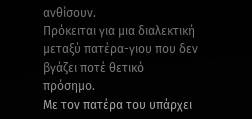ανθίσουν.
Πρόκειται για μια διαλεκτική μεταξύ πατέρα-γιου που δεν βγάζει ποτέ θετικό πρόσημο.
Με τον πατέρα του υπάρχει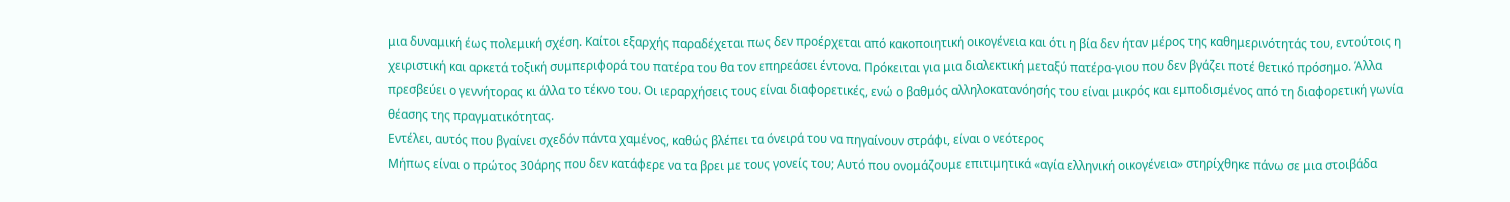μια δυναμική έως πολεμική σχέση. Καίτοι εξαρχής παραδέχεται πως δεν προέρχεται από κακοποιητική οικογένεια και ότι η βία δεν ήταν μέρος της καθημερινότητάς του, εντούτοις η χειριστική και αρκετά τοξική συμπεριφορά του πατέρα του θα τον επηρεάσει έντονα. Πρόκειται για μια διαλεκτική μεταξύ πατέρα-γιου που δεν βγάζει ποτέ θετικό πρόσημο. Άλλα πρεσβεύει ο γεννήτορας κι άλλα το τέκνο του. Οι ιεραρχήσεις τους είναι διαφορετικές, ενώ ο βαθμός αλληλοκατανόησής του είναι μικρός και εμποδισμένος από τη διαφορετική γωνία θέασης της πραγματικότητας.
Εντέλει, αυτός που βγαίνει σχεδόν πάντα χαμένος, καθώς βλέπει τα όνειρά του να πηγαίνουν στράφι, είναι ο νεότερος
Μήπως είναι ο πρώτος 30άρης που δεν κατάφερε να τα βρει με τους γονείς του; Αυτό που ονομάζουμε επιτιμητικά «αγία ελληνική οικογένεια» στηρίχθηκε πάνω σε μια στοιβάδα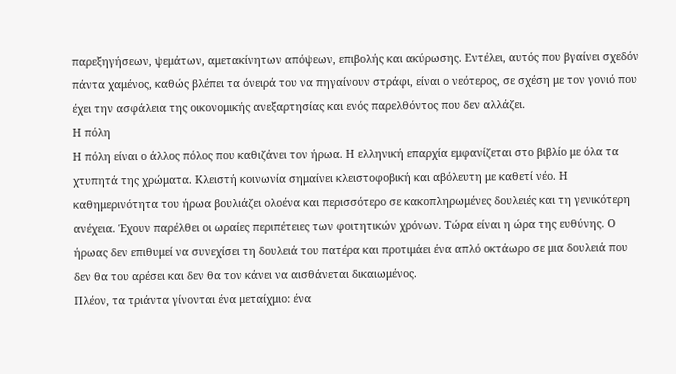παρεξηγήσεων, ψεμάτων, αμετακίνητων απόψεων, επιβολής και ακύρωσης. Εντέλει, αυτός που βγαίνει σχεδόν πάντα χαμένος, καθώς βλέπει τα όνειρά του να πηγαίνουν στράφι, είναι ο νεότερος, σε σχέση με τον γονιό που έχει την ασφάλεια της οικονομικής ανεξαρτησίας και ενός παρελθόντος που δεν αλλάζει.
Η πόλη
Η πόλη είναι ο άλλος πόλος που καθιζάνει τον ήρωα. Η ελληνική επαρχία εμφανίζεται στο βιβλίο με όλα τα χτυπητά της χρώματα. Κλειστή κοινωνία σημαίνει κλειστοφοβική και αβόλευτη με καθετί νέο. Η καθημερινότητα του ήρωα βουλιάζει ολοένα και περισσότερο σε κακοπληρωμένες δουλειές και τη γενικότερη ανέχεια. Έχουν παρέλθει οι ωραίες περιπέτειες των φοιτητικών χρόνων. Τώρα είναι η ώρα της ευθύνης. Ο ήρωας δεν επιθυμεί να συνεχίσει τη δουλειά του πατέρα και προτιμάει ένα απλό οκτάωρο σε μια δουλειά που δεν θα του αρέσει και δεν θα τον κάνει να αισθάνεται δικαιωμένος.
Πλέον, τα τριάντα γίνονται ένα μεταίχμιο: ένα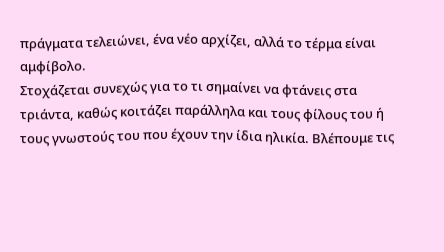πράγματα τελειώνει, ένα νέο αρχίζει, αλλά το τέρμα είναι αμφίβολο.
Στοχάζεται συνεχώς για το τι σημαίνει να φτάνεις στα τριάντα, καθώς κοιτάζει παράλληλα και τους φίλους του ή τους γνωστούς του που έχουν την ίδια ηλικία. Βλέπουμε τις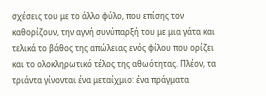σχέσεις του με το άλλο φύλο, που επίσης τον καθορίζουν, την αγνή συνύπαρξή του με μια γάτα και τελικά το βάθος της απώλειας ενός φίλου που ορίζει και το ολοκληρωτικό τέλος της αθωότητας. Πλέον, τα τριάντα γίνονται ένα μεταίχμιο: ένα πράγματα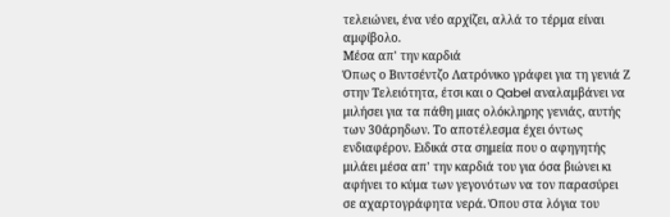τελειώνει, ένα νέο αρχίζει, αλλά το τέρμα είναι αμφίβολο.
Μέσα απ' την καρδιά
Όπως ο Βιντσέντζο Λατρόνικο γράφει για τη γενιά Ζ στην Τελειότητα, έτσι και ο Qabel αναλαμβάνει να μιλήσει για τα πάθη μιας ολόκληρης γενιάς, αυτής των 30άρηδων. Το αποτέλεσμα έχει όντως ενδιαφέρον. Ειδικά στα σημεία που ο αφηγητής μιλάει μέσα απ' την καρδιά του για όσα βιώνει κι αφήνει το κύμα των γεγονότων να τον παρασύρει σε αχαρτογράφητα νερά. Όπου στα λόγια του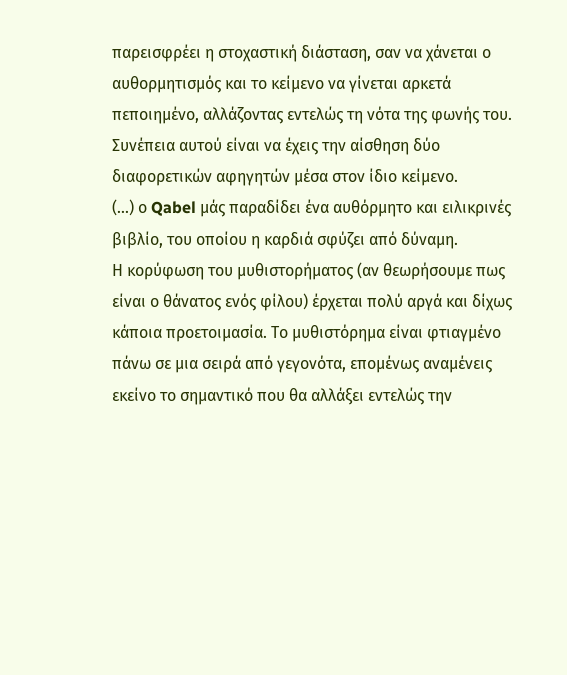παρεισφρέει η στοχαστική διάσταση, σαν να χάνεται ο αυθορμητισμός και το κείμενο να γίνεται αρκετά πεποιημένο, αλλάζοντας εντελώς τη νότα της φωνής του. Συνέπεια αυτού είναι να έχεις την αίσθηση δύο διαφορετικών αφηγητών μέσα στον ίδιο κείμενο.
(...) ο Qabel μάς παραδίδει ένα αυθόρμητο και ειλικρινές βιβλίο, του οποίου η καρδιά σφύζει από δύναμη.
Η κορύφωση του μυθιστορήματος (αν θεωρήσουμε πως είναι ο θάνατος ενός φίλου) έρχεται πολύ αργά και δίχως κάποια προετοιμασία. Το μυθιστόρημα είναι φτιαγμένο πάνω σε μια σειρά από γεγονότα, επομένως αναμένεις εκείνο το σημαντικό που θα αλλάξει εντελώς την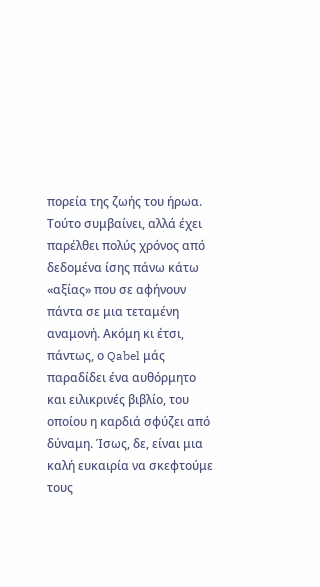πορεία της ζωής του ήρωα. Τούτο συμβαίνει, αλλά έχει παρέλθει πολύς χρόνος από δεδομένα ίσης πάνω κάτω «αξίας» που σε αφήνουν πάντα σε μια τεταμένη αναμονή. Ακόμη κι έτσι, πάντως, ο Qabel μάς παραδίδει ένα αυθόρμητο και ειλικρινές βιβλίο, του οποίου η καρδιά σφύζει από δύναμη. Ίσως, δε, είναι μια καλή ευκαιρία να σκεφτούμε τους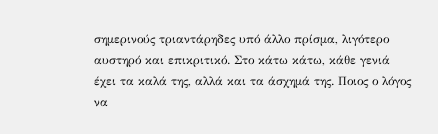σημερινούς τριαντάρηδες υπό άλλο πρίσμα, λιγότερο αυστηρό και επικριτικό. Στο κάτω κάτω, κάθε γενιά έχει τα καλά της, αλλά και τα άσχημά της. Ποιος ο λόγος να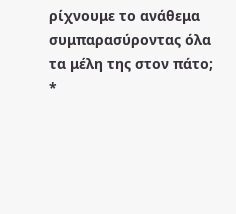ρίχνουμε το ανάθεμα συμπαρασύροντας όλα τα μέλη της στον πάτο;
*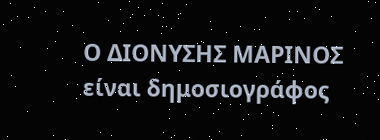Ο ΔΙΟΝΥΣΗΣ ΜΑΡΙΝΟΣ είναι δημοσιογράφος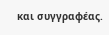και συγγραφέας.